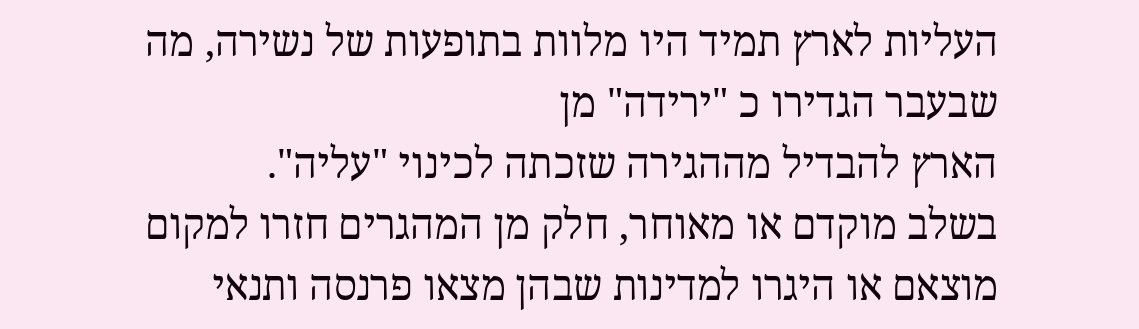העליות לארץ תמיד היו מלוות בתופעות של נשירה, מה שבעבר הגדירו כ "ירידה" מן
הארץ להבדיל מההגירה שזכתה לכינוי "עליה".
בשלב מוקדם או מאוחר, חלק מן המהגרים חזרו למקום מוצאם או היגרו למדינות שבהן מצאו פרנסה ותנאי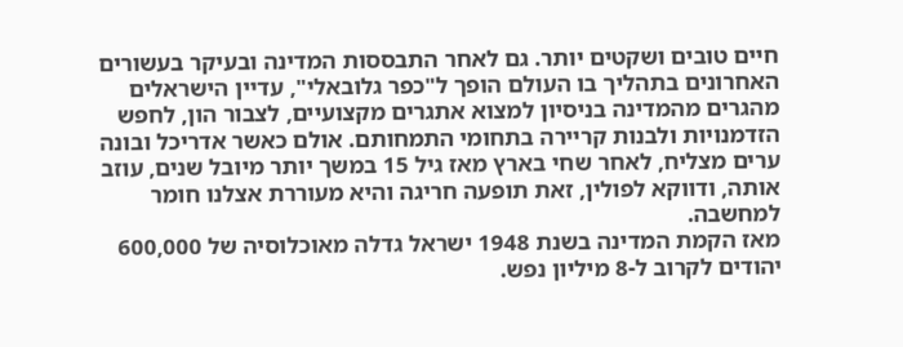חיים טובים ושקטים יותר. גם לאחר התבססות המדינה ובעיקר בעשורים האחרונים בתהליך בו העולם הופך ל"כפר גלובאלי", עדיין הישראלים מהגרים מהמדינה בניסיון למצוא אתגרים מקצועיים, לצבור הון, לחפש הזדמנויות ולבנות קריירה בתחומי התמחותם. אולם כאשר אדריכל ובונה ערים מצליח, לאחר שחי בארץ מאז גיל 15 במשך יותר מיובל שנים, עוזב אותה, ודווקא לפולין, זאת תופעה חריגה והיא מעוררת אצלנו חומר למחשבה.
מאז הקמת המדינה בשנת 1948 ישראל גדלה מאוכלוסיה של 600,000 יהודים לקרוב ל-8 מיליון נפש.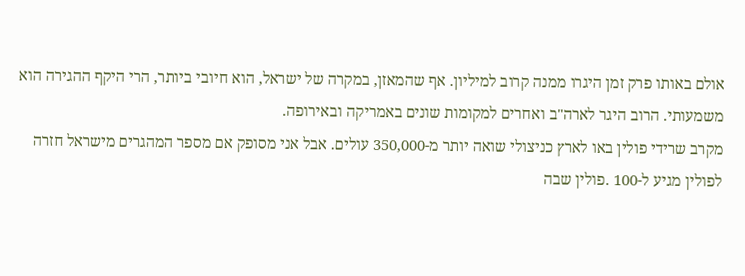אולם באותו פרק זמן היגרו ממנה קרוב למיליון. אף שהמאזן, במקרה של ישראל, הוא חיובי ביותר, הרי היקף ההגירה הוא משמעותי. הרוב היגר לארה"ב ואחרים למקומות שונים באמריקה ובאירופה.
מקרב שרידי פולין באו לארץ כניצולי שואה יותר מ-350,000 עולים. אבל אני מסופק אם מספר המהגרים מישראל חזרה לפולין מגיע ל-100 .פולין שבה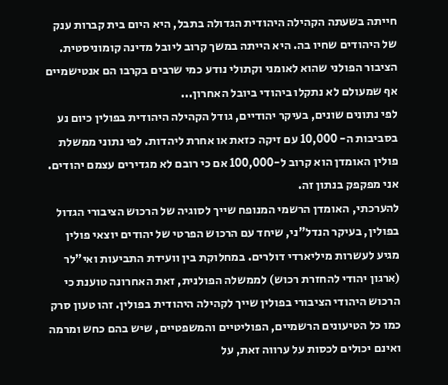חייתה בשעתה הקהילה היהודית הגדולה בתבל, היא היום בית קברות ענק של היהודים שחיו בה. היא הייתה במשך קרוב ליובל מדינה קומוניסטית. הציבור הפולני שהוא לאומני וקתולי נודע כמי שרבים בקרבו הם אנטישמיים אף שמעולם לא נתקלו ביהודי ביובל האחרון...
לפי נתונים שונים, בעיקר יהודיים, גודל הקהילה היהודית בפולין כיום נע בסביבות ה- 10,000 עם זיקה כזאת או אחרת ליהדות. לפי נתוני ממשלת פולין האומדן הוא קרוב ל-100,000 אם כי רובם לא מגדירים עצמם יהודים. אני מפקפק בנתון זה.
להערכתי, האומדן הרשמי המנופח שייך לסוגיה של הרכוש הציבורי הגדול בפולין, בעיקר הנדל"ני, שיחד עם הרכוש הפרטי של יהודים יוצאי פולין מגיע לעשרות מיליארדי דולרים. במחלוקת בין וועידת התביעות ואי"לר (ארגון יהודי להחזרת רכוש) לממשלה הפולנית, זאת האחרונה טוענת כי הרכוש היהודי הציבורי בפולין שייך לקהילה היהודית בפולין. זהו טעון סרק כמו כל הטיעונים הרשמיים, הפוליטיים והמשפטיים, שיש בהם כחש ומרמה ואינם יכולים לכסות על ערווה זאת, על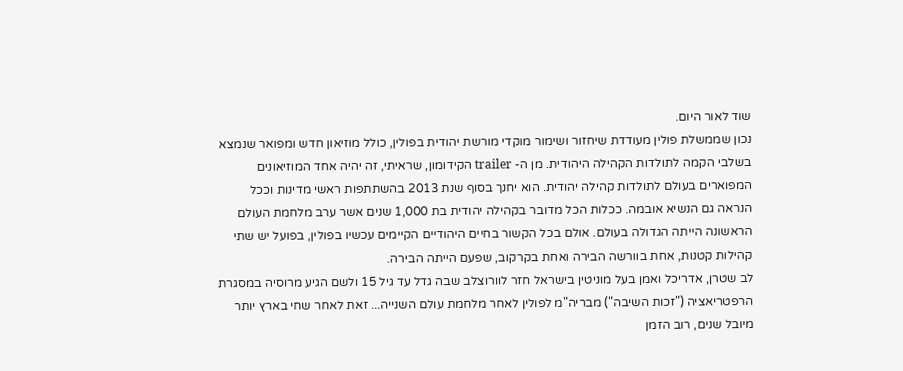שוד לאור היום.
נכון שממשלת פולין מעודדת שיחזור ושימור מוקדי מורשת יהודית בפולין, כולל מוזיאון חדש ומפואר שנמצא בשלבי הקמה לתולדות הקהילה היהודית. מן ה- trailer הקידומון, שראיתי, זה יהיה אחד המוזיאונים המפוארים בעולם לתולדות קהילה יהודית. הוא יחנך בסוף שנת 2013 בהשתתפות ראשי מדינות וככל הנראה גם הנשיא אובמה. ככלות הכל מדובר בקהילה יהודית בת 1,000 שנים אשר ערב מלחמת העולם הראשונה הייתה הגדולה בעולם. אולם בכל הקשור בחיים היהודיים הקיימים עכשיו בפולין, בפועל יש שתי קהילות קטנות, אחת בוורשה הבירה ואחת בקרקוב, שפעם הייתה הבירה.
לב שטרן, אדריכל ואמן בעל מוניטין בישראל חזר לוורוצלב שבה גדל עד גיל 15 ולשם הגיע מרוסיה במסגרת הרפטריאציה ("זכות השיבה") מבריה"מ לפולין לאחר מלחמת עולם השנייה... זאת לאחר שחי בארץ יותר מיובל שנים, רוב הזמן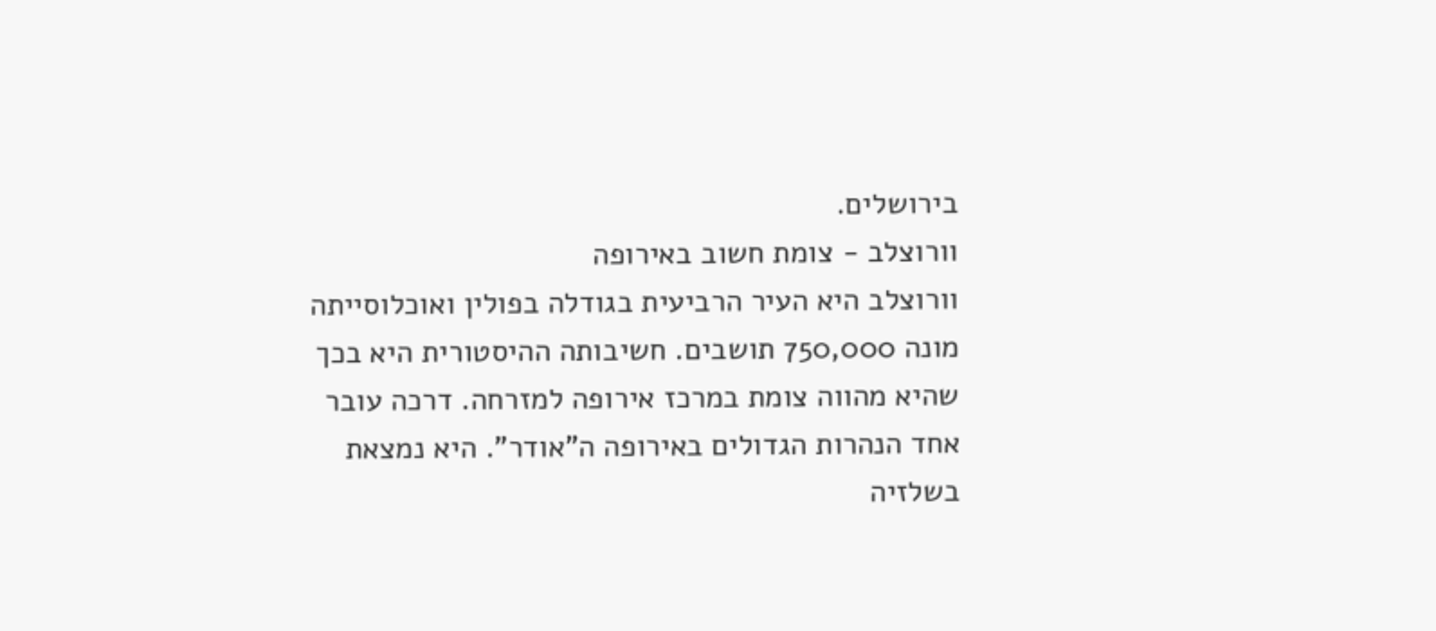בירושלים.
וורוצלב - צומת חשוב באירופה
וורוצלב היא העיר הרביעית בגודלה בפולין ואוכלוסייתה מונה 750,000 תושבים. חשיבותה ההיסטורית היא בכך שהיא מהווה צומת במרכז אירופה למזרחה. דרכה עובר אחד הנהרות הגדולים באירופה ה"אודר". היא נמצאת בשלזיה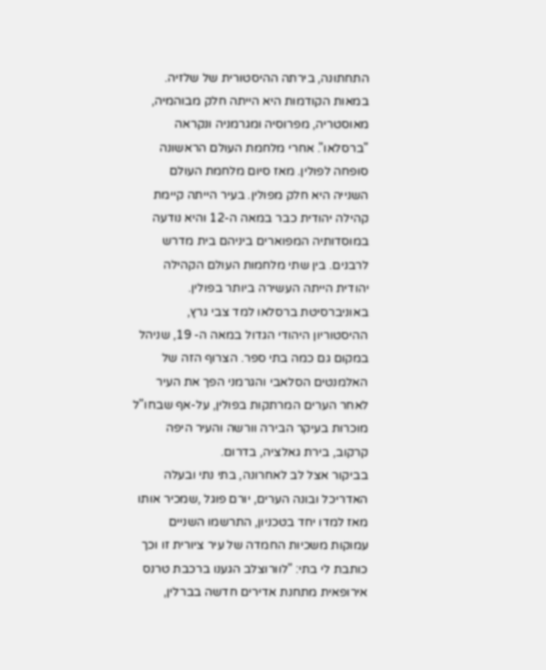התחתונה, בירתה ההיסטורית של שלזיה. במאות הקודמות היא הייתה חלק מבוהמיה, מאוסטריה, מפרוסיה ומגרמניה ונקראה "ברסלאו". אחרי מלחמת העולם הראשונה סופחה לפולין. מאז סיום מלחמת העולם השנייה היא חלק מפולין. בעיר הייתה קיימת קהילה יהודית כבר במאה ה-12 והיא נודעה במוסדותיה המפוארים ביניהם בית מדרש לרבנים. בין שתי מלחמות העולם הקהילה יהודית הייתה העשירה ביותר בפולין.
באוניברסיטת ברסלאו למד צבי גרץ, ההיסטוריון היהודי הגדול במאה ה- 19, שניהל במקום גם כמה בתי ספר. הצרוף הזה של האלמנטים הסלאבי והגרמני הפך את העיר לאחר הערים המרתקות בפולין, על-אף שבחו"ל מוכרות בעיקר הבירה וורשה והעיר היפה קרקוב, בירת גאלציה, בדרום.
בביקור אצל לב לאחרונה, בתי נתי ובעלה האדריכל ובונה הערים, יורם פוגל ,שמכיר אותו מאז למדו יחד בטכניון, התרשמו השניים עמוקות משכיות החמדה של עיר ציורית זו וכך כותבת לי בתי: "לוורוצלב הגענו ברכבת טרנס אירופאית מתחנת אדירים חדשה בברלין,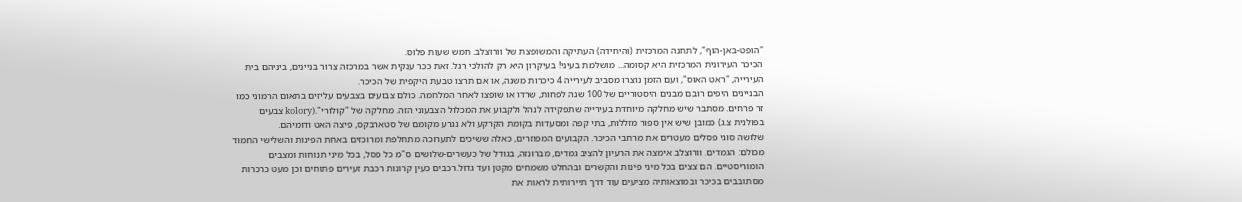"הופט-באן-הוף", לתחנה המרכזית (והיחידה) העתיקה והמשופצת של וורוצלב. חמש שעות פלוס.
הכיכר העירונית המרכזית היא קסומה... מושלמת בעיני! בעיקרון היא רק להולכי רגל. זאת ככר ענקית אשר במרכזה צרור בניינים, ביניהם בית העירייה, "ראט האוס", ועם הזמן נוצרו מסביב לעירייה 4 כיכרות משנה, או אם תרצו טבעת היקפית של הכיכר.
הבניינים היפים רובם מבנים היסטוריים של 100 שנה לפחות, שרדו או שופצו לאחר המלחמה. כולם צבועים בצבעים עליזים בתאום הרמוני כמו זר פרחים. מסתבר שיש מחלקה מיוחדת בעירייה שתפקידה לנהל ולקבוע את המכלול הצבעוני הזה. מחלקה של "קולורי".(kolory צבעים בפולנית צ.ג) כמובן שיש אין ספור מזללות, בתי קפה ומסעדות בקומת הקרקע ולא נגרע מקומם של סטארבקס, פיצה האט ודומיהם.
שלושה סוגי פסלים מעטרים את מרחבי הכיכר. הקבועים המפוזרים, כאלה ששיכים לתערוכה מתחלפת ומרוכזים באחת הפינות והשלישי החמוד מכולם: הגמדים. וורוצלב אימצה את הרעיון להציב גמדים, מברונזה, בגודל של כעשרים-שלושים ס"מ כל פסל, בכל מיני תנוחות ומצבים הומוריסטיים. הם צצים בכל מיני פינות והקשרים ובהחלט משמחים מקטן ועד גדול.רכבים כעין קרונות רכבת זעירים פתוחים וכן מעט כרכרות מסתובבים בכיכר ובמוצאותיה מציעים עוד דרך תיירותית לראות את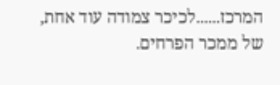המרכז......לכיכר צמודה עוד אחת, של ממכר הפרחים.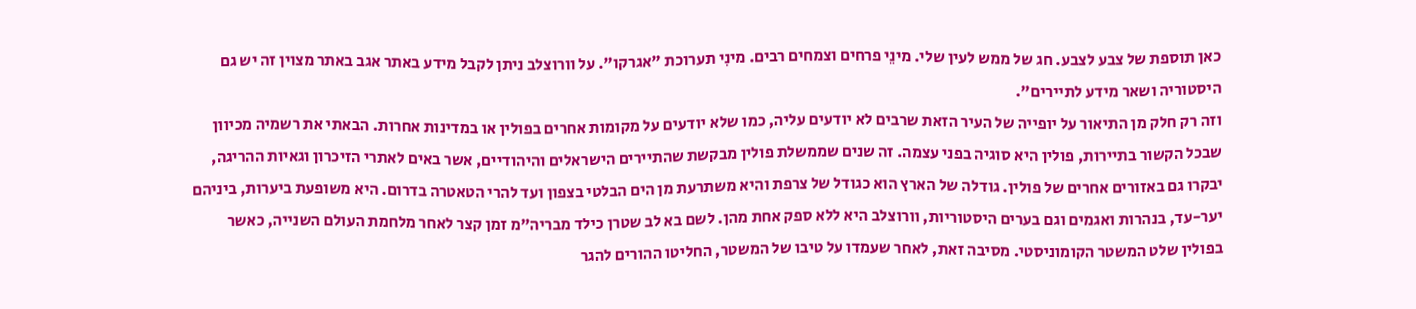כאן תוספת של צבע לצבע. חג של ממש לעין שלי. מינֵי פרחים וצמחים רבים. מינִי תערוכת "אגרקו". על וורוצלב ניתן לקבל מידע באתר אגב באתר מצוין זה יש גם היסטוריה ושאר מידע לתיירים".
וזה רק חלק מן התיאור על יופייה של העיר הזאת שרבים לא יודעים עליה, כמו שלא יודעים על מקומות אחרים בפולין או במדינות אחרות. הבאתי את רשמיה מכיוון שבכל הקשור בתיירות, פולין היא סוגיה בפני עצמה. זה שנים שממשלת פולין מבקשת שהתיירים הישראלים והיהודיים, אשר באים לאתרי הזיכרון וגאיות ההריגה, יבקרו גם באזורים אחרים של פולין. גודלה של הארץ הוא כגודל של צרפת והיא משתרעת מן הים הבלטי בצפון ועד להרי הטאטרה בדרום. היא משופעת ביערות, ביניהם יער-עד, בנהרות ואגמים וגם בערים היסטוריות, וורוצלב היא ללא ספק אחת מהן. לשם בא לב שטרן כילד מבריה"מ זמן קצר לאחר מלחמת העולם השנייה, כאשר בפולין שלט המשטר הקומוניסטי. מסיבה זאת, לאחר שעמדו על טיבו של המשטר, החליטו ההורים להגר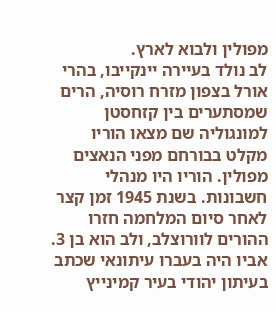מפולין ולבוא לארץ.
לב נולד בעיירה יינקייבו, בהרי אורל בצפון מזרח רוסיה, הרים שמסתערים בין קזחסטן למונגוליה שם מצאו הוריו מקלט בבורחם מפני הנאצים מפולין. הוריו היו מנהלי חשבונות. בשנת 1945 זמן קצר לאחר סיום המלחמה חזרו ההורים לוורוצלב, ולב הוא בן 3.
אביו היה בעברו עיתונאי שכתב בעיתון יהודי בעיר קמינייץ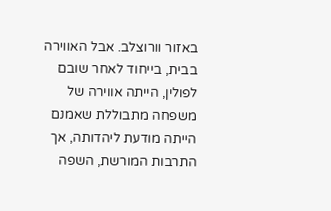באזור וורוצלב. אבל האווירה בבית, בייחוד לאחר שובם לפולין, הייתה אווירה של משפחה מתבוללת שאמנם הייתה מודעת ליהדותה, אך התרבות המורשת, השפה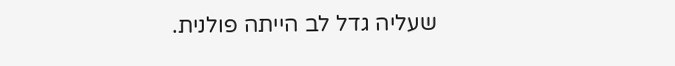שעליה גדל לב הייתה פולנית.